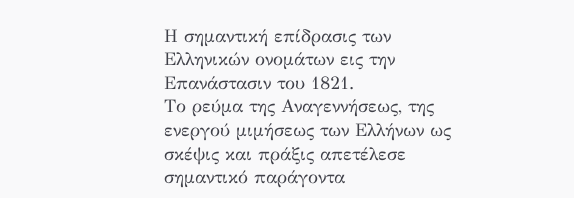Η σημαντική επίδρασις των Ελληνικών ονομάτων εις την Επανάστασιν του 1821.
Το ρεύμα της Αναγεννήσεως, της ενεργού μιμήσεως των Ελλήνων ως σκέψις και πράξις απετέλεσε σημαντικό παράγοντα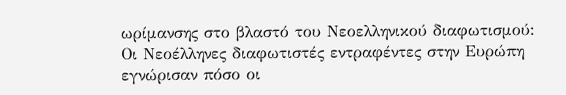ωρίμανσης στο βλαστό του Νεοελληνικού διαφωτισμού: Οι Νεοέλληνες διαφωτιστές εντραφέντες στην Ευρώπη εγνώρισαν πόσο οι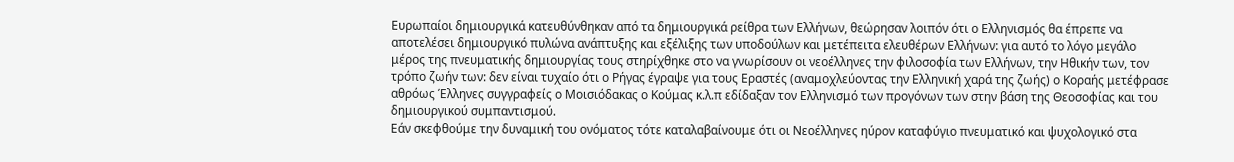Ευρωπαίοι δημιουργικά κατευθύνθηκαν από τα δημιουργικά ρείθρα των Ελλήνων, θεώρησαν λοιπόν ότι ο Ελληνισμός θα έπρεπε να αποτελέσει δημιουργικό πυλώνα ανάπτυξης και εξέλιξης των υποδούλων και μετέπειτα ελευθέρων Ελλήνων: για αυτό το λόγο μεγάλο μέρος της πνευματικής δημιουργίας τους στηρίχθηκε στο να γνωρίσουν οι νεοέλληνες την φιλοσοφία των Ελλήνων, την Ηθικήν των, τον τρόπο ζωήν των: δεν είναι τυχαίο ότι ο Ρήγας έγραψε για τους Εραστές (αναμοχλεύοντας την Ελληνική χαρά της ζωής) ο Κοραής μετέφρασε αθρόως Έλληνες συγγραφείς ο Μοισιόδακας ο Κούμας κ.λ.π εδίδαξαν τον Ελληνισμό των προγόνων των στην βάση της Θεοσοφίας και του δημιουργικού συμπαντισμού.
Εάν σκεφθούμε την δυναμική του ονόματος τότε καταλαβαίνουμε ότι οι Νεοέλληνες ηύρον καταφύγιο πνευματικό και ψυχολογικό στα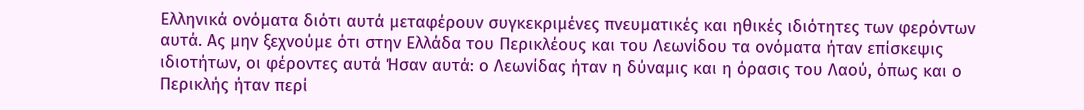Ελληνικά ονόματα διότι αυτά μεταφέρουν συγκεκριμένες πνευματικές και ηθικές ιδιότητες των φερόντων αυτά. Ας μην ξεχνούμε ότι στην Ελλάδα του Περικλέους και του Λεωνίδου τα ονόματα ήταν επίσκεψις ιδιοτήτων, οι φέροντες αυτά Ήσαν αυτά: ο Λεωνίδας ήταν η δύναμις και η όρασις του Λαού, όπως και ο Περικλής ήταν περί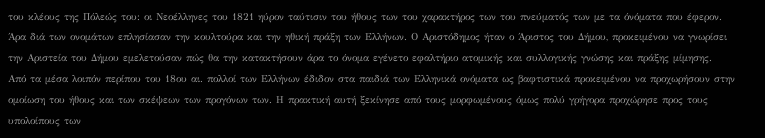του κλέους της Πόλεώς του: οι Νεοέλληνες του 1821 ηύρον ταύτισιν του ήθους των του χαρακτήρος των του πνεύματός των με τα όνόματα που έφερον. Άρα διά των ονομάτων επλησίασαν την κουλτούρα και την ηθική πράξη των Ελλήνων. Ο Αριστόδημος ήταν ο Άριστος του Δήμου, προκειμένου να γνωρίσει την Αριστεία του Δήμου εμελετούσαν πώς θα την κατακτήσουν άρα το όνομα εγένετο εφαλτήριο ατομικής και συλλογικής γνώσης και πράξης μίμησης.
Από τα μέσα λοιπόν περίπου του 18ου αι. πολλοί των Ελλήνων έδιδον στα παιδιά των Ελληνικά ονόματα ως βαφτιστικά προκειμένου να προχωρήσουν στην ομοίωση του ήθους και των σκέψεων των προγόνων των. Η πρακτική αυτή ξεκίνησε από τους μορφωμένους όμως πολύ γρήγορα προχώρησε προς τους υπολοίπους των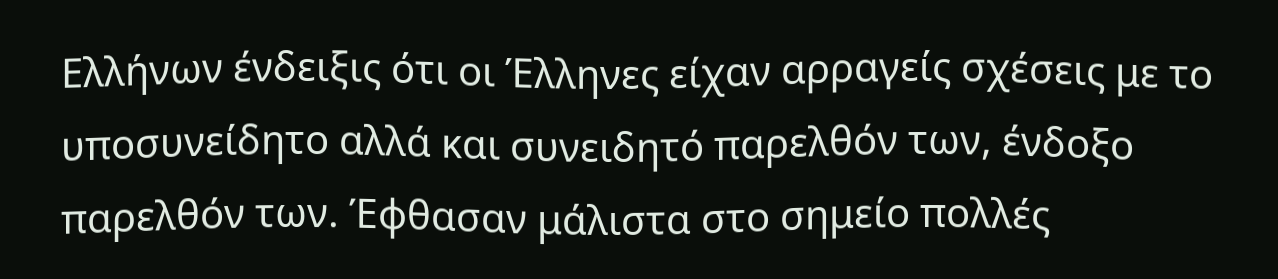Ελλήνων ένδειξις ότι οι Έλληνες είχαν αρραγείς σχέσεις με το υποσυνείδητο αλλά και συνειδητό παρελθόν των, ένδοξο παρελθόν των. Έφθασαν μάλιστα στο σημείο πολλές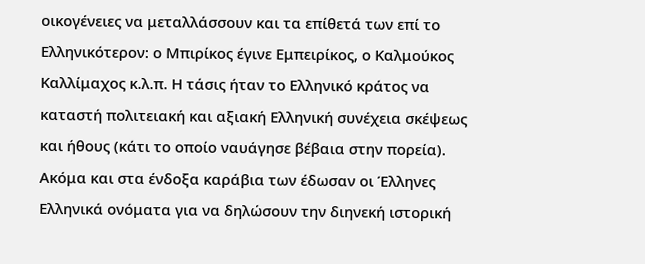οικογένειες να μεταλλάσσουν και τα επίθετά των επί το Ελληνικότερον: ο Μπιρίκος έγινε Εμπειρίκος, ο Καλμούκος Καλλίμαχος κ.λ.π. Η τάσις ήταν το Ελληνικό κράτος να καταστή πολιτειακή και αξιακή Ελληνική συνέχεια σκέψεως και ήθους (κάτι το οποίο ναυάγησε βέβαια στην πορεία).
Ακόμα και στα ένδοξα καράβια των έδωσαν οι Έλληνες Ελληνικά ονόματα για να δηλώσουν την διηνεκή ιστορική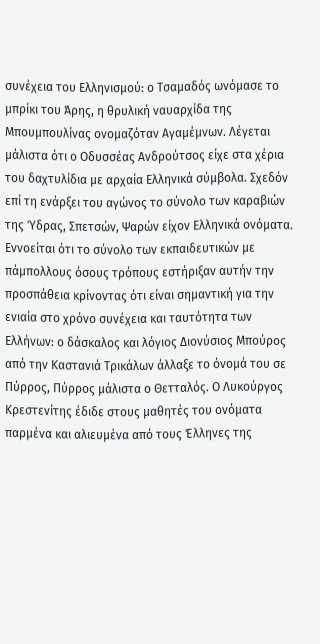συνέχεια του Ελληνισμού: ο Τσαμαδός ωνόμασε το μπρίκι του Άρης, η θρυλική ναυαρχίδα της Μπουμπουλίνας ονομαζόταν Αγαμέμνων. Λέγεται μάλιστα ότι ο Οδυσσέας Ανδρούτσος είχε στα χέρια του δαχτυλίδια με αρχαία Ελληνικά σύμβολα. Σχεδόν επί τη ενάρξει του αγώνος το σύνολο των καραβιών της Ύδρας, Σπετσών, Ψαρών είχον Ελληνικά ονόματα. Εννοείται ότι το σύνολο των εκπαιδευτικών με πάμπολλους όσους τρόπους εστήριξαν αυτήν την προσπάθεια κρίνοντας ότι είναι σημαντική για την ενιαία στο χρόνο συνέχεια και ταυτότητα των Ελλήνων: ο δάσκαλος και λόγιος Διονύσιος Μπούρος από την Καστανιά Τρικάλων άλλαξε το όνομά του σε Πύρρος, Πύρρος μάλιστα ο Θετταλός. Ο Λυκούργος Κρεστενίτης έδιδε στους μαθητές του ονόματα παρμένα και αλιευμένα από τους Έλληνες της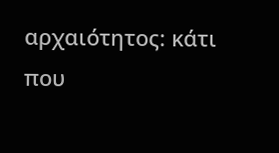αρχαιότητος: κάτι που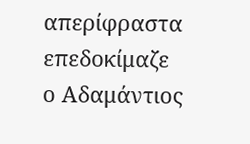απερίφραστα επεδοκίμαζε ο Αδαμάντιος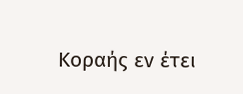Κοραής εν έτει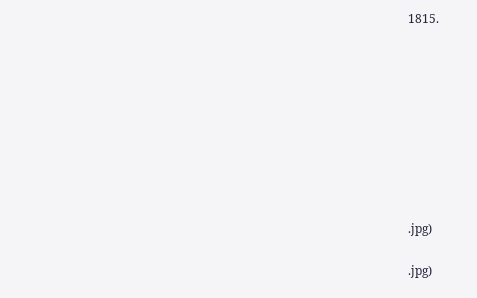1815.









.jpg)

.jpg)